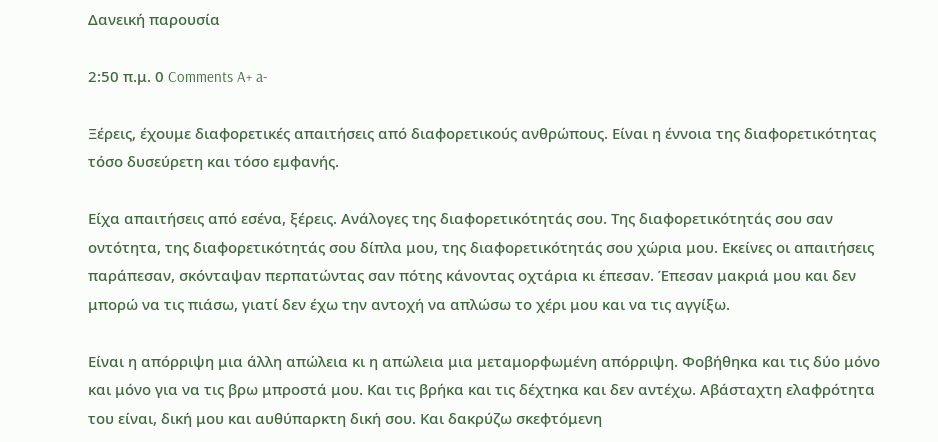Δανεική παρουσία

2:50 π.μ. 0 Comments A+ a-

Ξέρεις, έχουμε διαφορετικές απαιτήσεις από διαφορετικούς ανθρώπους. Είναι η έννοια της διαφορετικότητας τόσο δυσεύρετη και τόσο εμφανής.

Είχα απαιτήσεις από εσένα, ξέρεις. Ανάλογες της διαφορετικότητάς σου. Της διαφορετικότητάς σου σαν οντότητα, της διαφορετικότητάς σου δίπλα μου, της διαφορετικότητάς σου χώρια μου. Εκείνες οι απαιτήσεις παράπεσαν, σκόνταψαν περπατώντας σαν πότης κάνοντας οχτάρια κι έπεσαν. Έπεσαν μακριά μου και δεν μπορώ να τις πιάσω, γιατί δεν έχω την αντοχή να απλώσω το χέρι μου και να τις αγγίξω.

Είναι η απόρριψη μια άλλη απώλεια κι η απώλεια μια μεταμορφωμένη απόρριψη. Φοβήθηκα και τις δύο μόνο και μόνο για να τις βρω μπροστά μου. Και τις βρήκα και τις δέχτηκα και δεν αντέχω. Αβάσταχτη ελαφρότητα του είναι, δική μου και αυθύπαρκτη δική σου. Και δακρύζω σκεφτόμενη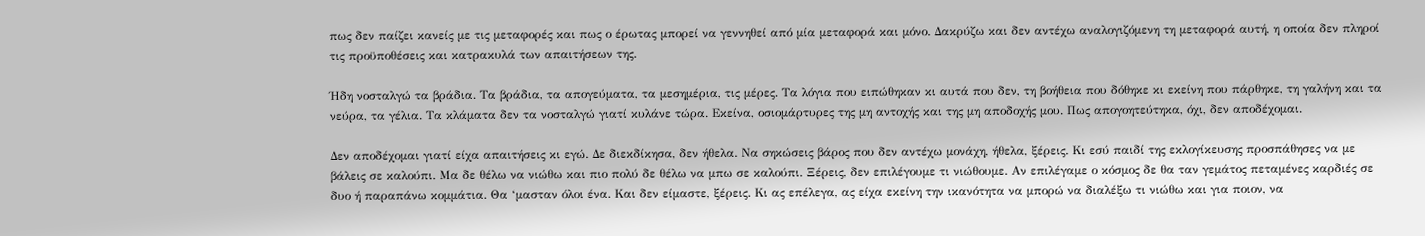πως δεν παίζει κανείς με τις μεταφορές και πως ο έρωτας μπορεί να γεννηθεί από μία μεταφορά και μόνο. Δακρύζω και δεν αντέχω αναλογιζόμενη τη μεταφορά αυτή, η οποία δεν πληροί τις προϋποθέσεις και κατρακυλά των απαιτήσεων της.

Ήδη νοσταλγώ τα βράδια. Τα βράδια, τα απογεύματα, τα μεσημέρια, τις μέρες. Τα λόγια που ειπώθηκαν κι αυτά που δεν, τη βοήθεια που δόθηκε κι εκείνη που πάρθηκε, τη γαλήνη και τα νεύρα, τα γέλια. Τα κλάματα δεν τα νοσταλγώ γιατί κυλάνε τώρα. Εκείνα, οσιομάρτυρες της μη αντοχής και της μη αποδοχής μου. Πως απογοητεύτηκα, όχι, δεν αποδέχομαι.

Δεν αποδέχομαι γιατί είχα απαιτήσεις κι εγώ. Δε διεκδίκησα, δεν ήθελα. Να σηκώσεις βάρος που δεν αντέχω μονάχη, ήθελα, ξέρεις. Κι εσύ παιδί της εκλογίκευσης προσπάθησες να με βάλεις σε καλούπι. Μα δε θέλω να νιώθω και πιο πολύ δε θέλω να μπω σε καλούπι. Ξέρεις, δεν επιλέγουμε τι νιώθουμε. Αν επιλέγαμε ο κόσμος δε θα ταν γεμάτος πεταμένες καρδιές σε δυο ή παραπάνω κομμάτια. Θα ‘μασταν όλοι ένα. Και δεν είμαστε, ξέρεις. Κι ας επέλεγα, ας είχα εκείνη την ικανότητα να μπορώ να διαλέξω τι νιώθω και για ποιον, να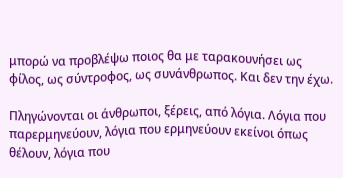μπορώ να προβλέψω ποιος θα με ταρακουνήσει ως φίλος, ως σύντροφος, ως συνάνθρωπος. Και δεν την έχω.

Πληγώνονται οι άνθρωποι, ξέρεις, από λόγια. Λόγια που παρερμηνεύουν, λόγια που ερμηνεύουν εκείνοι όπως θέλουν, λόγια που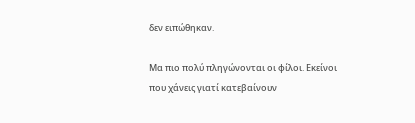δεν ειπώθηκαν.

Μα πιο πολύ πληγώνονται οι φίλοι. Εκείνοι που χάνεις γιατί κατεβαίνουν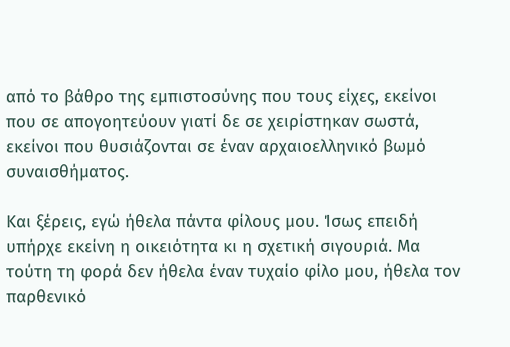από το βάθρο της εμπιστοσύνης που τους είχες, εκείνοι που σε απογοητεύουν γιατί δε σε χειρίστηκαν σωστά, εκείνοι που θυσιάζονται σε έναν αρχαιοελληνικό βωμό συναισθήματος.

Και ξέρεις, εγώ ήθελα πάντα φίλους μου. Ίσως επειδή υπήρχε εκείνη η οικειότητα κι η σχετική σιγουριά. Μα τούτη τη φορά δεν ήθελα έναν τυχαίο φίλο μου, ήθελα τον παρθενικό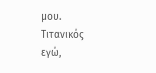μου. Τιτανικός εγώ,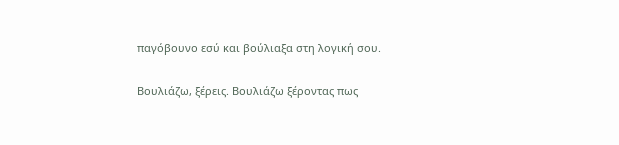παγόβουνο εσύ και βούλιαξα στη λογική σου.

Βουλιάζω, ξέρεις. Βουλιάζω ξέροντας πως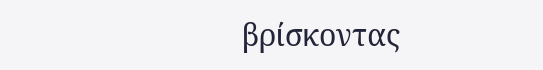βρίσκοντας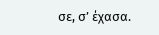σε, σ’ έχασα.